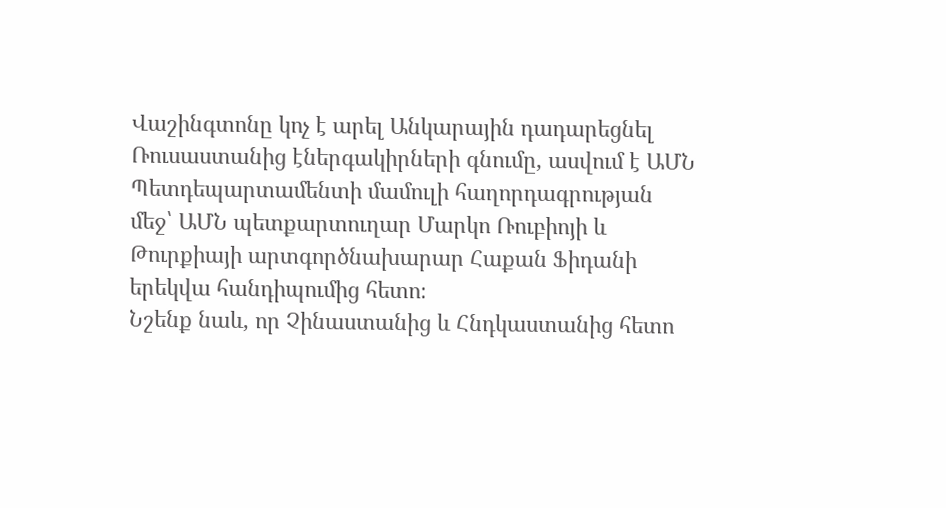Վաշինգտոնը կոչ է արել Անկարային դադարեցնել Ռուսաստանից էներգակիրների գնումը, ասվում է ԱՄՆ Պետդեպարտամենտի մամուլի հաղորդագրության մեջ՝ ԱՄՆ պետքարտուղար Մարկո Ռուբիոյի և Թուրքիայի արտգործնախարար Հաքան Ֆիդանի երեկվա հանդիպումից հետո։
Նշենք նաև, որ Չինաստանից և Հնդկաստանից հետո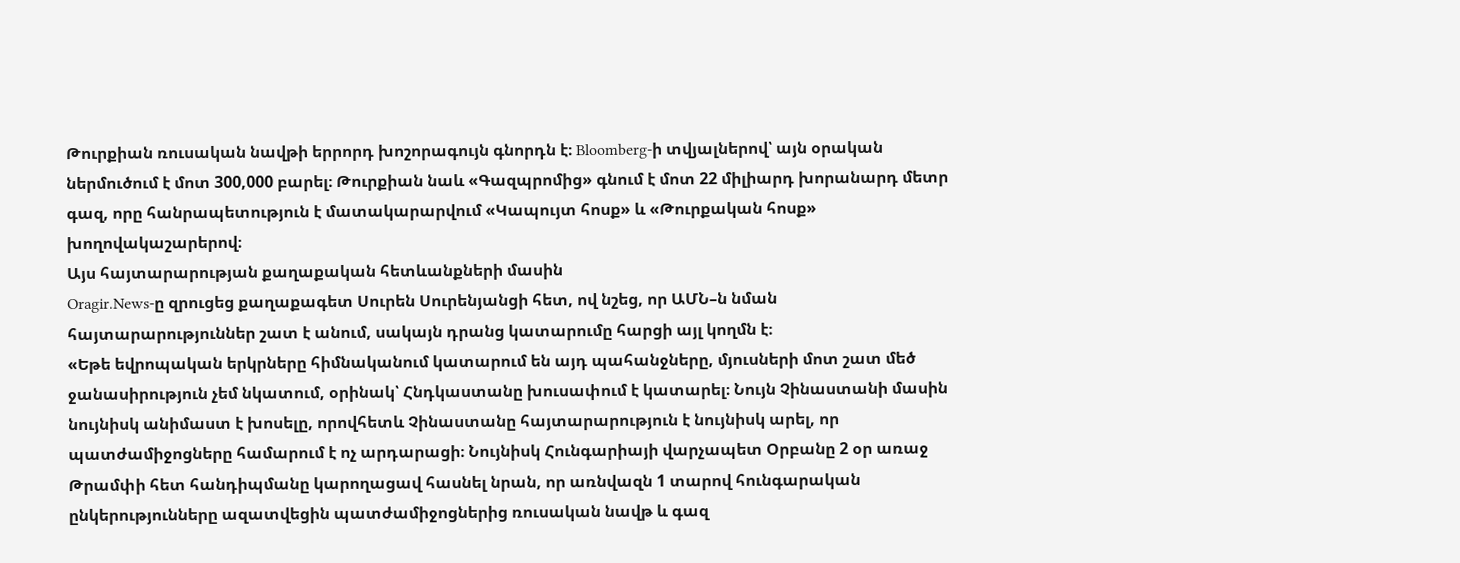Թուրքիան ռուսական նավթի երրորդ խոշորագույն գնորդն է։ Bloomberg-ի տվյալներով՝ այն օրական ներմուծում է մոտ 300,000 բարել։ Թուրքիան նաև «Գազպրոմից» գնում է մոտ 22 միլիարդ խորանարդ մետր գազ, որը հանրապետություն է մատակարարվում «Կապույտ հոսք» և «Թուրքական հոսք» խողովակաշարերով։
Այս հայտարարության քաղաքական հետևանքների մասին
Oragir.News-ը զրուցեց քաղաքագետ Սուրեն Սուրենյանցի հետ, ով նշեց, որ ԱՄՆ–ն նման հայտարարություններ շատ է անում, սակայն դրանց կատարումը հարցի այլ կողմն է։
«Եթե եվրոպական երկրները հիմնականում կատարում են այդ պահանջները, մյուսների մոտ շատ մեծ ջանասիրություն չեմ նկատում, օրինակ՝ Հնդկաստանը խուսափում է կատարել։ Նույն Չինաստանի մասին նույնիսկ անիմաստ է խոսելը, որովհետև Չինաստանը հայտարարություն է նույնիսկ արել, որ պատժամիջոցները համարում է ոչ արդարացի։ Նույնիսկ Հունգարիայի վարչապետ Օրբանը 2 օր առաջ Թրամփի հետ հանդիպմանը կարողացավ հասնել նրան, որ առնվազն 1 տարով հունգարական ընկերությունները ազատվեցին պատժամիջոցներից ռուսական նավթ և գազ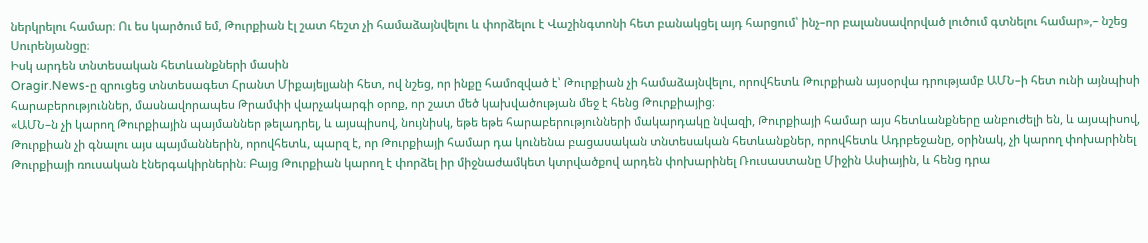ներկրելու համար։ Ու ես կարծում եմ, Թուրքիան էլ շատ հեշտ չի համաձայնվելու և փորձելու է Վաշինգտոնի հետ բանակցել այդ հարցում՝ ինչ–որ բալանսավորված լուծում գտնելու համար»,– նշեց Սուրենյանցը։
Իսկ արդեն տնտեսական հետևանքների մասին
Oragir.News-ը զրուցեց տնտեսագետ Հրանտ Միքայելյանի հետ, ով նշեց, որ ինքը համոզված է՝ Թուրքիան չի համաձայնվելու, որովհետև Թուրքիան այսօրվա դրությամբ ԱՄՆ–ի հետ ունի այնպիսի հարաբերություններ, մասնավորապես Թրամփի վարչակարգի օրոք, որ շատ մեծ կախվածության մեջ է հենց Թուրքիայից։
«ԱՄՆ–ն չի կարող Թուրքիային պայմաններ թելադրել, և այսպիսով, նույնիսկ, եթե եթե հարաբերությունների մակարդակը նվազի, Թուրքիայի համար այս հետևանքները անբուժելի են, և այսպիսով, Թուրքիան չի գնալու այս պայմաններին, որովհետև, պարզ է, որ Թուրքիայի համար դա կունենա բացասական տնտեսական հետևանքներ, որովհետև Ադրբեջանը, օրինակ, չի կարող փոխարինել Թուրքիայի ռուսական էներգակիրներին։ Բայց Թուրքիան կարող է փորձել իր միջնաժամկետ կտրվածքով արդեն փոխարինել Ռուսաստանը Միջին Ասիային, և հենց դրա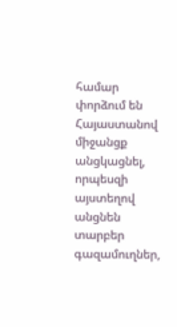համար փորձում են Հայաստանով միջանցք անցկացնել, որպեսզի այստեղով անցնեն տարբեր գազամուղներ,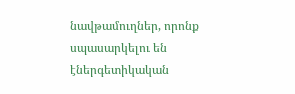նավթամուղներ, որոնք սպասարկելու են էներգետիկական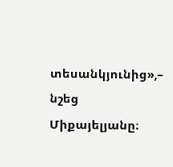տեսանկյունից»,– նշեց Միքայելյանը։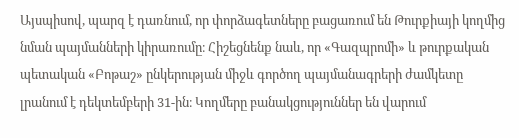Այսպիսով, պարզ է դառնում, որ փորձագետները բացառում են Թուրքիայի կողմից նման պայմանների կիրառումը։ Հիշեցնենք նաև, որ «Գազպրոմի» և թուրքական պետական «Բոթաշ» ընկերության միջև գործող պայմանագրերի ժամկետը լրանում է դեկտեմբերի 31-ին։ Կողմերը բանակցություններ են վարում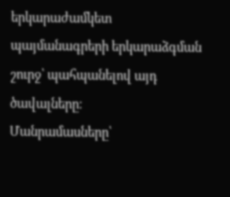երկարաժամկետ պայմանագրերի երկարաձգման շուրջ՝ պահպանելով այդ ծավալները։
Մանրամասները՝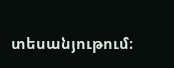տեսանյութում։